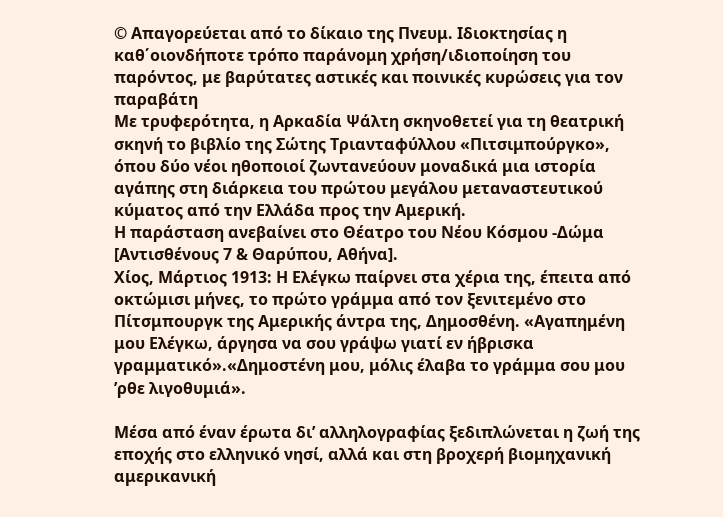© Απαγορεύεται από το δίκαιο της Πνευμ. Ιδιοκτησίας η καθ΄οιονδήποτε τρόπο παράνομη χρήση/ιδιοποίηση του παρόντος, με βαρύτατες αστικές και ποινικές κυρώσεις για τον παραβάτη
Με τρυφερότητα, η Αρκαδία Ψάλτη σκηνοθετεί για τη θεατρική σκηνή το βιβλίο της Σώτης Τριανταφύλλου «Πιτσιμπούργκο», όπου δύο νέοι ηθοποιοί ζωντανεύουν μοναδικά μια ιστορία αγάπης στη διάρκεια του πρώτου μεγάλου μεταναστευτικού κύματος από την Ελλάδα προς την Αμερική.
Η παράσταση ανεβαίνει στο Θέατρο του Νέου Κόσμου -Δώμα [Αντισθένους 7 & Θαρύπου, Αθήνα].
Χίος, Μάρτιος 1913: Η Ελέγκω παίρνει στα χέρια της, έπειτα από οκτώμισι μήνες, το πρώτο γράμμα από τον ξενιτεμένο στο Πίτσμπουργκ της Αμερικής άντρα της, Δημοσθένη. «Αγαπημένη μου Ελέγκω, άργησα να σου γράψω γιατί εν ήβρισκα γραμματικό».«Δημοστένη μου, μόλις έλαβα το γράμμα σου μου ’ρθε λιγοθυμιά».

Μέσα από έναν έρωτα δι’ αλληλογραφίας ξεδιπλώνεται η ζωή της εποχής στο ελληνικό νησί, αλλά και στη βροχερή βιομηχανική αμερικανική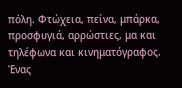πόλη. Φτώχεια, πείνα, μπάρκα, προσφυγιά, αρρώστιες, μα και τηλέφωνα και κινηματόγραφος. Ένας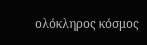ολόκληρος κόσμος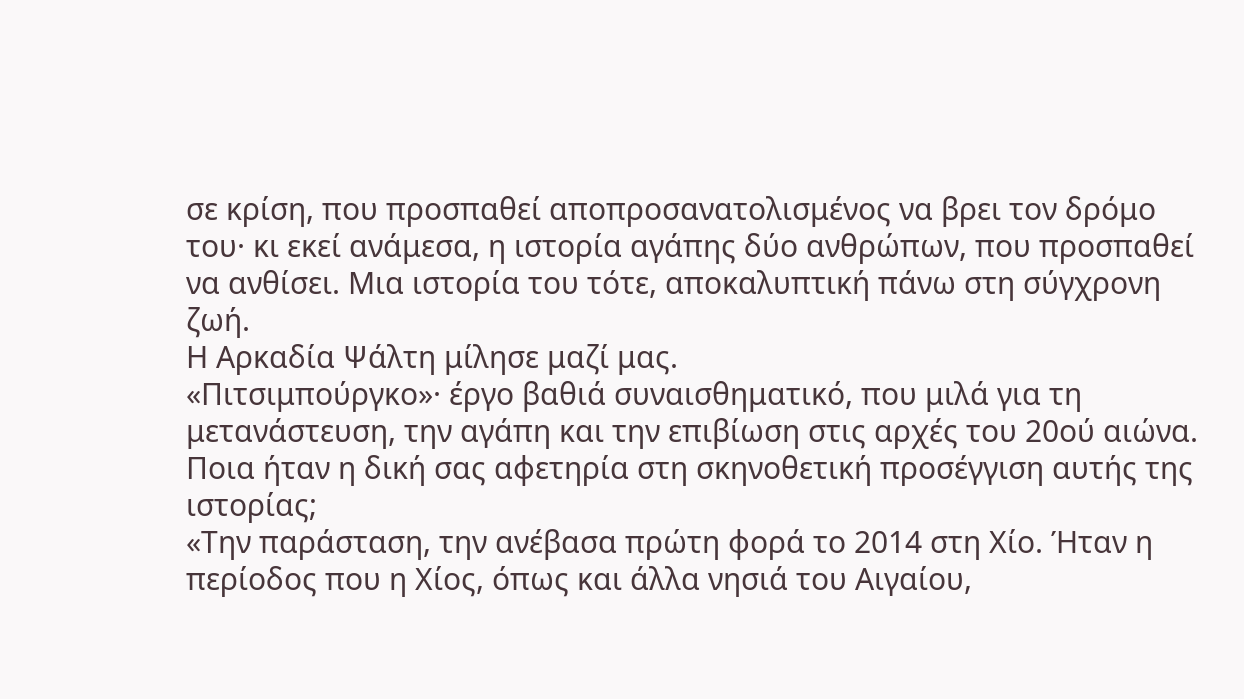σε κρίση, που προσπαθεί αποπροσανατολισμένος να βρει τον δρόμο του· κι εκεί ανάμεσα, η ιστορία αγάπης δύο ανθρώπων, που προσπαθεί να ανθίσει. Μια ιστορία του τότε, αποκαλυπτική πάνω στη σύγχρονη ζωή.
Η Αρκαδία Ψάλτη μίλησε μαζί μας.
«Πιτσιμπούργκο»· έργο βαθιά συναισθηματικό, που μιλά για τη μετανάστευση, την αγάπη και την επιβίωση στις αρχές του 20ού αιώνα. Ποια ήταν η δική σας αφετηρία στη σκηνοθετική προσέγγιση αυτής της ιστορίας;
«Την παράσταση, την ανέβασα πρώτη φορά το 2014 στη Χίο. Ήταν η περίοδος που η Χίος, όπως και άλλα νησιά του Αιγαίου,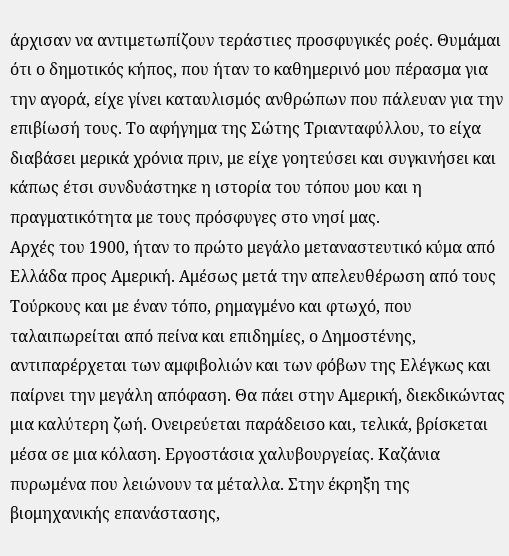άρχισαν να αντιμετωπίζουν τεράστιες προσφυγικές ροές. Θυμάμαι ότι ο δημοτικός κήπος, που ήταν το καθημερινό μου πέρασμα για την αγορά, είχε γίνει καταυλισμός ανθρώπων που πάλευαν για την επιβίωσή τους. Το αφήγημα της Σώτης Τριανταφύλλου, το είχα διαβάσει μερικά χρόνια πριν, με είχε γοητεύσει και συγκινήσει και κάπως έτσι συνδυάστηκε η ιστορία του τόπου μου και η πραγματικότητα με τους πρόσφυγες στο νησί μας.
Αρχές του 1900, ήταν το πρώτο μεγάλο μεταναστευτικό κύμα από Ελλάδα προς Αμερική. Αμέσως μετά την απελευθέρωση από τους Τούρκους και με έναν τόπο, ρημαγμένο και φτωχό, που ταλαιπωρείται από πείνα και επιδημίες, ο Δημοστένης, αντιπαρέρχεται των αμφιβολιών και των φόβων της Ελέγκως και παίρνει την μεγάλη απόφαση. Θα πάει στην Αμερική, διεκδικώντας μια καλύτερη ζωή. Ονειρεύεται παράδεισο και, τελικά, βρίσκεται μέσα σε μια κόλαση. Εργοστάσια χαλυβουργείας. Καζάνια πυρωμένα που λειώνουν τα μέταλλα. Στην έκρηξη της βιομηχανικής επανάστασης,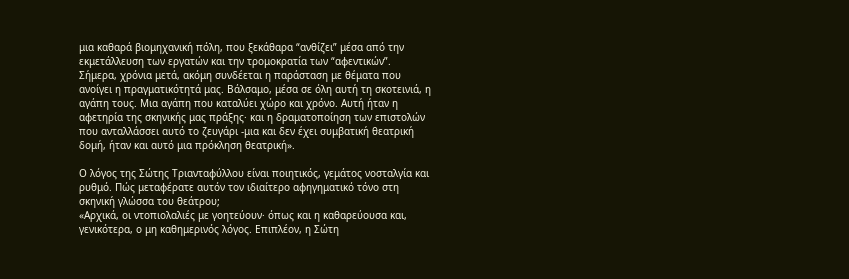μια καθαρά βιομηχανική πόλη, που ξεκάθαρα “ανθίζει” μέσα από την εκμετάλλευση των εργατών και την τρομοκρατία των “αφεντικών”. Σήμερα, χρόνια μετά, ακόμη συνδέεται η παράσταση με θέματα που ανοίγει η πραγματικότητά μας. Βάλσαμο, μέσα σε όλη αυτή τη σκοτεινιά, η αγάπη τους. Μια αγάπη που καταλύει χώρο και χρόνο. Αυτή ήταν η αφετηρία της σκηνικής μας πράξης· και η δραματοποίηση των επιστολών που ανταλλάσσει αυτό το ζευγάρι -μια και δεν έχει συμβατική θεατρική δομή, ήταν και αυτό μια πρόκληση θεατρική».

Ο λόγος της Σώτης Τριανταφύλλου είναι ποιητικός, γεμάτος νοσταλγία και ρυθμό. Πώς μεταφέρατε αυτόν τον ιδιαίτερο αφηγηματικό τόνο στη σκηνική γλώσσα του θεάτρου;
«Αρχικά, οι ντοπιολαλιές με γοητεύουν· όπως και η καθαρεύουσα και, γενικότερα, ο μη καθημερινός λόγος. Επιπλέον, η Σώτη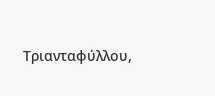Τριανταφύλλου,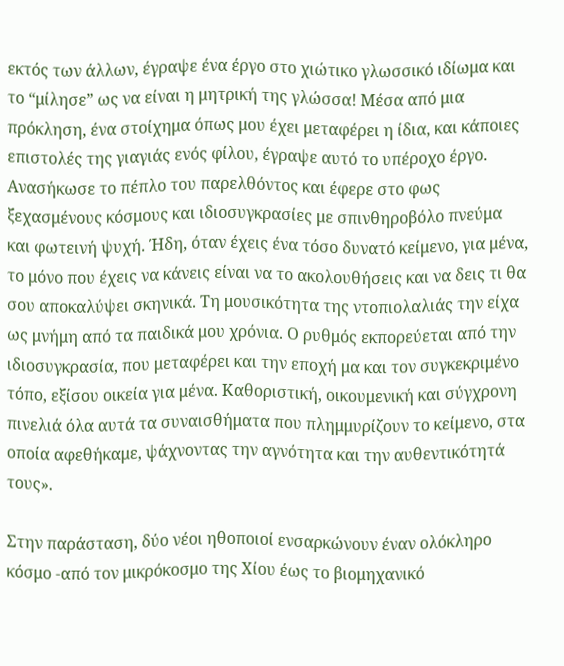εκτός των άλλων, έγραψε ένα έργο στο χιώτικο γλωσσικό ιδίωμα και το “μίλησε” ως να είναι η μητρική της γλώσσα! Μέσα από μια πρόκληση, ένα στοίχημα όπως μου έχει μεταφέρει η ίδια, και κάποιες επιστολές της γιαγιάς ενός φίλου, έγραψε αυτό το υπέροχο έργο. Ανασήκωσε το πέπλο του παρελθόντος και έφερε στο φως ξεχασμένους κόσμους και ιδιοσυγκρασίες με σπινθηροβόλο πνεύμα και φωτεινή ψυχή. Ήδη, όταν έχεις ένα τόσο δυνατό κείμενο, για μένα, το μόνο που έχεις να κάνεις είναι να το ακολουθήσεις και να δεις τι θα σου αποκαλύψει σκηνικά. Τη μουσικότητα της ντοπιολαλιάς την είχα ως μνήμη από τα παιδικά μου χρόνια. Ο ρυθμός εκπορεύεται από την ιδιοσυγκρασία, που μεταφέρει και την εποχή μα και τον συγκεκριμένο τόπο, εξίσου οικεία για μένα. Καθοριστική, οικουμενική και σύγχρονη πινελιά όλα αυτά τα συναισθήματα που πλημμυρίζουν το κείμενο, στα οποία αφεθήκαμε, ψάχνοντας την αγνότητα και την αυθεντικότητά τους».

Στην παράσταση, δύο νέοι ηθοποιοί ενσαρκώνουν έναν ολόκληρο κόσμο -από τον μικρόκοσμο της Χίου έως το βιομηχανικό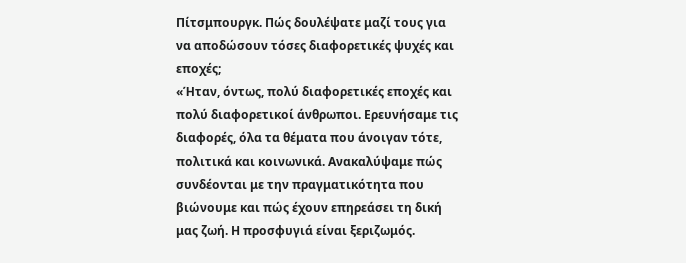Πίτσμπουργκ. Πώς δουλέψατε μαζί τους για να αποδώσουν τόσες διαφορετικές ψυχές και εποχές;
«Ήταν, όντως, πολύ διαφορετικές εποχές και πολύ διαφορετικοί άνθρωποι. Ερευνήσαμε τις διαφορές, όλα τα θέματα που άνοιγαν τότε, πολιτικά και κοινωνικά. Ανακαλύψαμε πώς συνδέονται με την πραγματικότητα που βιώνουμε και πώς έχουν επηρεάσει τη δική μας ζωή. Η προσφυγιά είναι ξεριζωμός.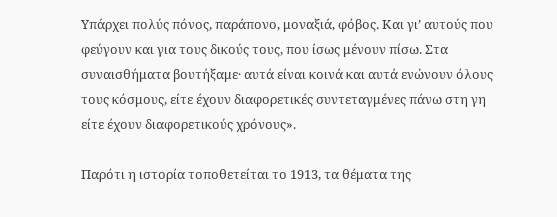Υπάρχει πολύς πόνος, παράπονο, μοναξιά, φόβος. Και γι’ αυτούς που φεύγουν και για τους δικούς τους, που ίσως μένουν πίσω. Στα συναισθήματα βουτήξαμε· αυτά είναι κοινά και αυτά ενώνουν όλους τους κόσμους, είτε έχουν διαφορετικές συντεταγμένες πάνω στη γη είτε έχουν διαφορετικούς χρόνους».

Παρότι η ιστορία τοποθετείται το 1913, τα θέματα της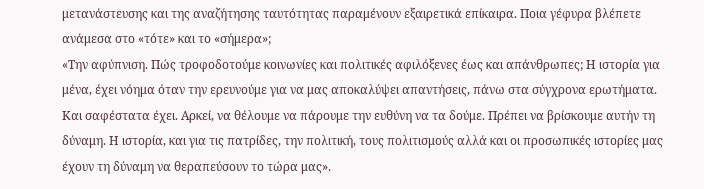μετανάστευσης και της αναζήτησης ταυτότητας παραμένουν εξαιρετικά επίκαιρα. Ποια γέφυρα βλέπετε ανάμεσα στο «τότε» και το «σήμερα»;
«Την αφύπνιση. Πώς τροφοδοτούμε κοινωνίες και πολιτικές αφιλόξενες έως και απάνθρωπες; Η ιστορία για μένα, έχει νόημα όταν την ερευνούμε για να μας αποκαλύψει απαντήσεις, πάνω στα σύγχρονα ερωτήματα. Και σαφέστατα έχει. Αρκεί, να θέλουμε να πάρουμε την ευθύνη να τα δούμε. Πρέπει να βρίσκουμε αυτήν τη δύναμη. Η ιστορία, και για τις πατρίδες, την πολιτική, τους πολιτισμούς αλλά και οι προσωπικές ιστορίες μας έχουν τη δύναμη να θεραπεύσουν το τώρα μας».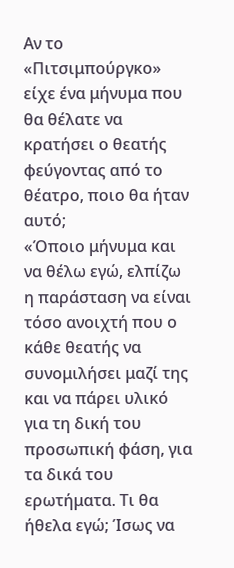Αν το «Πιτσιμπούργκο» είχε ένα μήνυμα που θα θέλατε να κρατήσει ο θεατής φεύγοντας από το θέατρο, ποιο θα ήταν αυτό;
«Όποιο μήνυμα και να θέλω εγώ, ελπίζω η παράσταση να είναι τόσο ανοιχτή που ο κάθε θεατής να συνομιλήσει μαζί της και να πάρει υλικό για τη δική του προσωπική φάση, για τα δικά του ερωτήματα. Τι θα ήθελα εγώ; Ίσως να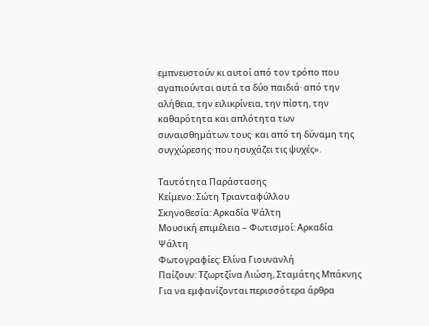εμπνευστούν κι αυτοί από τον τρόπο που αγαπιούνται αυτά τα δύο παιδιά· από την αλήθεια, την ειλικρίνεια, την πίστη, την καθαρότητα και απλότητα των συναισθημάτων τους· και από τη δύναμη της συγχώρεσης· που ησυχάζει τις ψυχές».

Ταυτότητα Παράστασης
Κείμενο: Σώτη Τριανταφύλλου
Σκηνοθεσία: Αρκαδία Ψάλτη
Μουσική επιμέλεια – Φωτισμοί: Αρκαδία Ψάλτη
Φωτογραφίες: Ελίνα Γιουνανλή
Παίζουν: Τζωρτζίνα Λιώση, Σταμάτης Μπάκνης
Για να εμφανίζονται περισσότερα άρθρα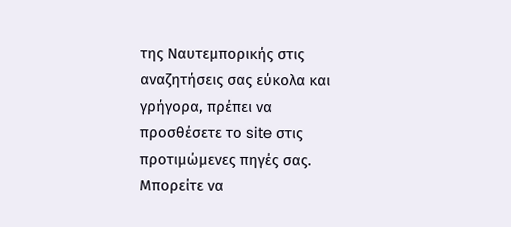της Ναυτεμπορικής στις αναζητήσεις σας εύκολα και γρήγορα, πρέπει να προσθέσετε το site στις προτιμώμενες πηγές σας. Μπορείτε να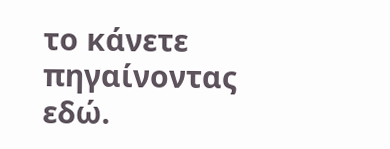το κάνετε πηγαίνοντας εδώ.